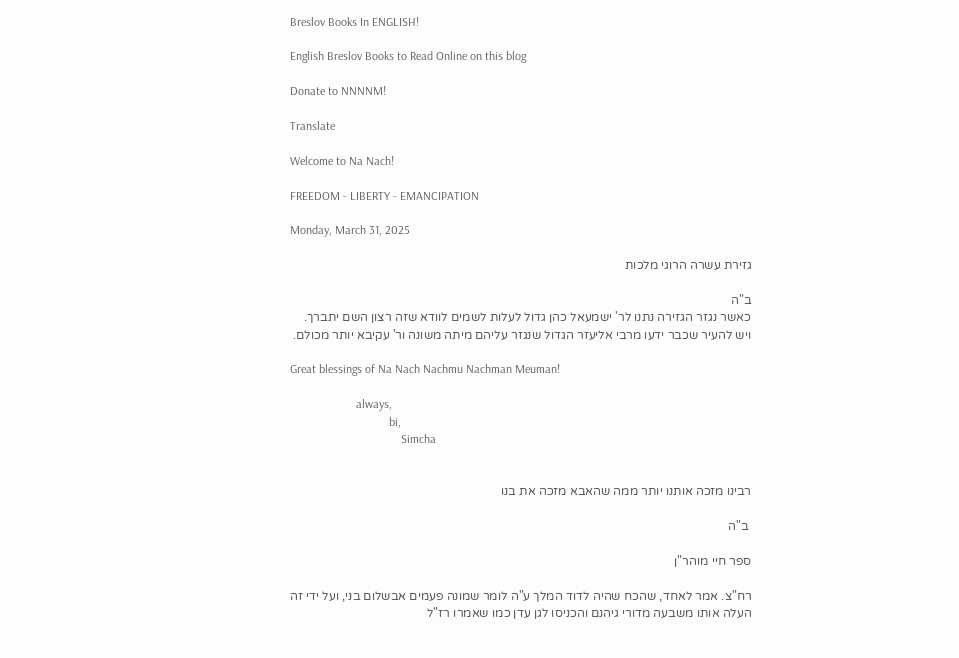Breslov Books In ENGLISH!

English Breslov Books to Read Online on this blog

Donate to NNNNM!

Translate

Welcome to Na Nach!

FREEDOM - LIBERTY - EMANCIPATION

Monday, March 31, 2025

גזירת עשרה הרוגי מלכות

ב"ה
כאשר נגזר הגזירה נתנו לר' ישמעאל כהן גדול לעלות לשמים לוודא שזה רצון השם יתברך.
ויש להעיר שכבר ידעו מרבי אליעזר הגדול שנגזר עליהם מיתה משונה ור' עקיבא יותר מכולם.

Great blessings of Na Nach Nachmu Nachman Meuman!

                      always,
                                 bi,
                                     Simcha


רבינו מזכה אותנו יותר ממה שהאבא מזכה את בנו

 ב"ה

ספר חיי מוהר"ן

רח"צ. אמר לאחד, שהכח שהיה לדוד המלך ע"ה לומר שמונה פעמים אבשלום בני, ועל ידי זה העלה אותו משבעה מדורי גיהנם והכניסו לגן עדן כמו שאמרו רז"ל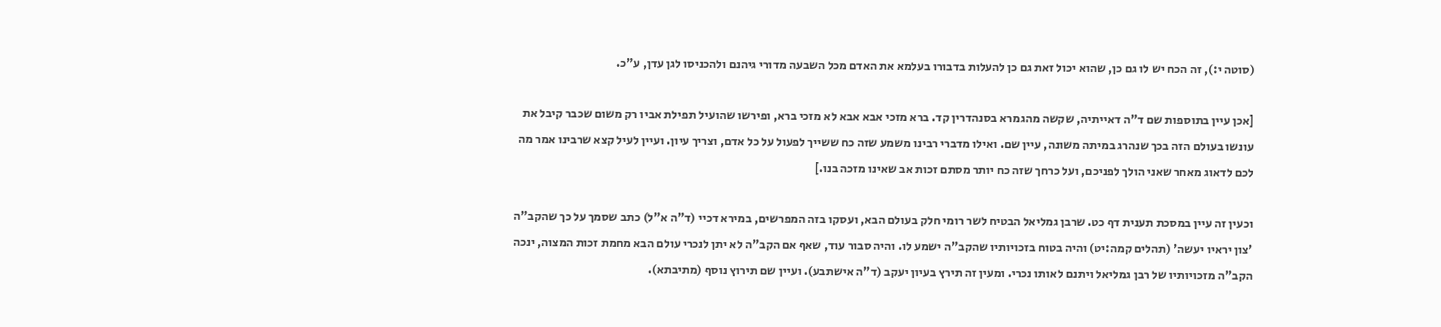(סוטה י:), זה הכח יש לו גם כן, שהוא יכול זאת גם כן להעלות בדבורו בעלמא את האדם מכל השבעה מדורי גיהנם ולהכניסו לגן עדן, ע"כ.

[אכן עיין בתוספות שם ד"ה דאייתיה, שקשה מהגמרא בסנהדרין קד. ברא מזכי אבא אבא לא מזכי ברא, ופירשו שהועיל תפילת אביו רק משום שכבר קיבל את עונשו בעולם הזה בכך שנהרג במיתה משונה, עיין שם. ואילו מדברי רבינו משמע שזה כח ששייך לפעול על כל אדם, וצריך עיון. ועיין לעיל קצא שרבינו אמר מה לכם לדאוג מאחר שאני הולך לפניכם, ועל כרחך שזה כח יותר מסתם זכות אב שאינו מזכה בנו.]

וכעין זה עיין במסכת תענית דף כט. שרבן גמליאל הבטיח לשר רומי חלק בעולם הבא, ועסקו בזה המפרשים, במירא דכיי (ד"ה א"ל) כתב שסמך על כך שהקב"ה 'צון יראיו יעשה' (תהלים קמה:יט) והיה בטוח בזכויותיו שהקב"ה ישמע לו. והיה סבור עוד, שאף אם הקב"ה לא יתן לנכרי עולם הבא מחמת זכות המצוה, ינכה הקב"ה מזכויותיו של רבן גמליאל ויתנם לאותו נכרי. ומעין זה תירץ בעיון יעקב (ד"ה אישתבע). ועיין שם תירוץ נוסף (מתיבתא).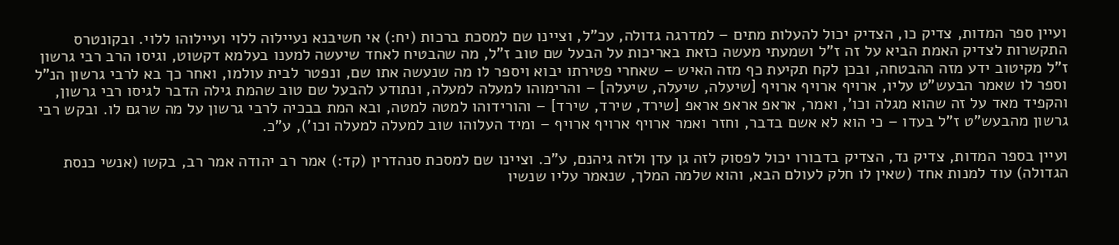ועיין ספר המדות, צדיק כו, הצדיק יכול להעלות מתים – למדרגה גדולה, עכ"ל, וציינו שם למסכת ברכות (יח:) אי חשיבנא נעיילוה ללוי ועיילוהו ללוי. ובקונטרס התקשרות לצדיק האמת הביא על זה ז"ל ושמעתי מעשה כזאת באריכות על הבעל שם טוב ז"ל, מה שהבטיח לאחד שיעשה למענו בעלמא דקשוט, וגיסו הרב רבי גרשון ז"ל מקיטוב ידע מזה ההבטחה, ובכן לקח תקיעת כף מזה האיש – שאחרי פטירתו יבוא ויספר לו מה שנעשה אתו שם, ונפטר לבית עולמו, ואחר כך בא לרבי גרשון הנ"ל וספר לו שאמר הבעש"ט עליו, ארויף ארויף ארויף [שיעלה, שיעלה, שיעלה] – והרימוהו למעלה למעלה, ונתודע להבעל שם טוב שהמת גילה הדבר לגיסו רבי גרשון, והקפיד מאד על זה שהוא מגלה וכו', ואמר, אראפ אראפ אראפ [שירד, שירד, שירד] – והורידוהו למטה למטה, ובא המת בבכיה לרבי גרשון על מה שרגם לו. ובקש רבי גרשון מהבעש"ט ז"ל בעדו – כי הוא לא אשם בדבר, וחזר ואמר ארויף ארויף ארויף – ומיד העלוהו שוב למעלה למעלה וכו'), ע"כ.

ועיין בספר המדות, צדיק נד, הצדיק בדבורו יכול לפסוק לזה גן עדן ולזה גיהנם, ע"כ. וציינו שם למסכת סנהדרין (קד:) אמר רב יהודה אמר רב, בקשו (אנשי כנסת הגדולה) עוד למנות אחד (שאין לו חלק לעולם הבא, והוא שלמה המלך, שנאמר עליו שנשיו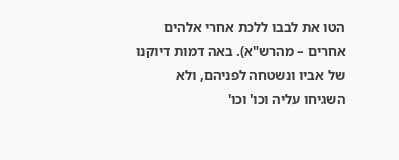הטו את לבבו ללכת אחרי אלהים אחרים – מהרש"א). באה דמות דיוקנו של אביו ונשטחה לפניהם, ולא השגיחו עליה וכו' וכו'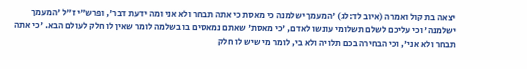יצאה בת קול ואמרה (איוב לד:לג) 'המעמך ישלמנה כי מאסת כי אתה תבחר ולא אני ומה ידעת דבר', ופרש"י ז"ל 'המעמך ישלמנה' וכי עליכם לשלם תשלומי עונשו לאדם, 'כי מאסת' שאתם נמאסים בו בשלמה לומר שאין לו חלק לעולם הבא. 'כי אתה תבחר ולא אני', וכי הבחירה בכם תלויה ולא בי, לומר מי שיש לו חלק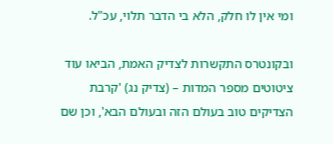ומי אין לו חלק, הלא בי הדבר תלוי, עכ"ל.

ובקונטרס התקשרות לצדיק האמת, הביאו עוד ציטוטים מספר המדות – (צדיק נג) 'קרבת הצדיקים טוב בעולם הזה ובעולם הבא', וכן שם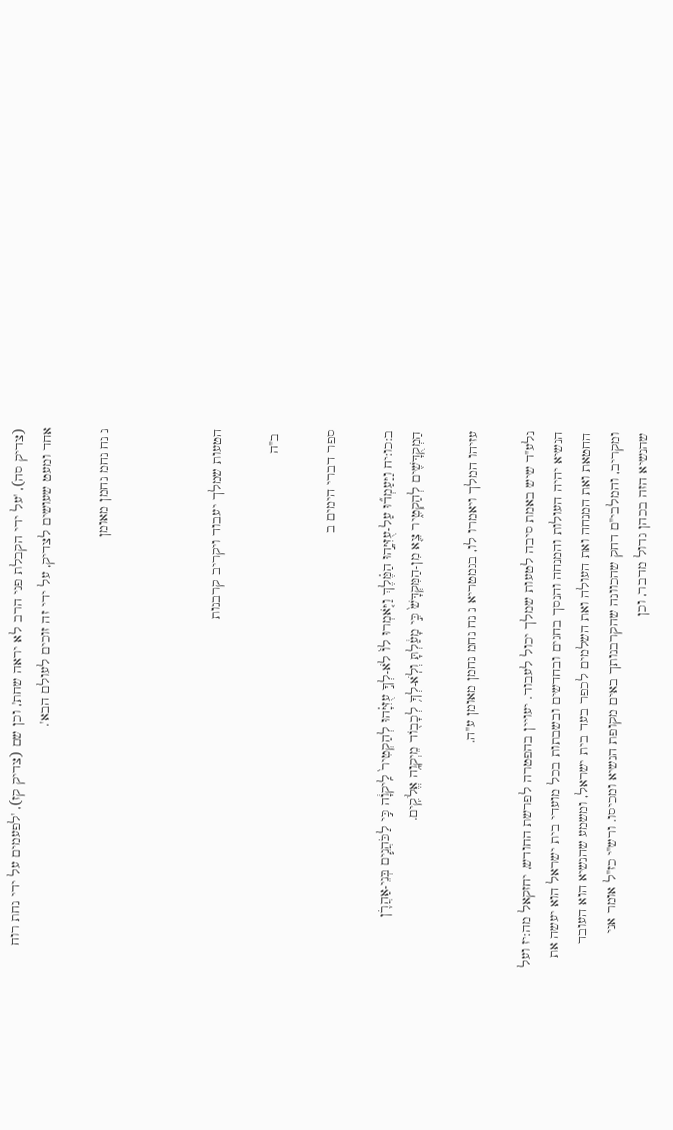(צדיק סה), 'על ידי הקבלת פני הרב לא יראה שחת', וכן שם (צדיק קז), 'לפעמים על ידי נחת רוח אחד ומעט שעושים לצדיק, על ידי זה זוכים לעולם הבא'.

נ נח נחמ נחמן מאומן



הטעות שמלך יעבוד ויקריב קרבנות

 ב"ה

ספר דברי הימים ב

ב:כו:יח וַיַּעַמְד֞וּ עַל-עֻזִּיָּ֣הוּ הַמֶּ֗לֶךְ וַיֹּ֤אמְרוּ לוֹ֙ לֹא-לְךָ֣ עֻזִּיָּ֗הוּ לְהַקְטִיר֙ לַֽיקוָ֔ה כִּ֣י לַכֹּהֲנִ֧ים בְּנֵי-אַהֲרֹ֛ן הַמְקֻדָּשִׁ֖ים לְהַקְטִ֑יר צֵ֤א מִן-הַמִּקְדָּשׁ֙ כִּ֣י מָעַ֔לְתָּ וְלֹֽא-לְךָ֥ לְכָב֖וֹד מֵיְקוָ֥ה אֱלֹקִֽים.

עזיהו המלך ויאמרו לו, בגמטריא נ נח נחמ נחמן מאומן ע"ה.

נלע"ד שיש באמת סיבה לטעות שמלך יכול לעבוד. יעויין בהפטרה לפרשת החודש, יחזקאל מה:יז ועל הנשיא יהיה העולות והמנחה והנסך בחגים ובחדשים ובשבתות בכל מועדי בית ישראל הוא יעשה את החטאת ואת המנחה ואת העולה ואת השלמים לכפר בעד בית ישראל, ומשמע שהנשיא הוא העובד ומקריב, והמלבי"ם דחק שהכוונה שהקרבנותך באים מקופת הנשיא ומכיסו. ורש"י כז"ל אומר אני שהנשיא הזה בכהן גדול מדבר, וכן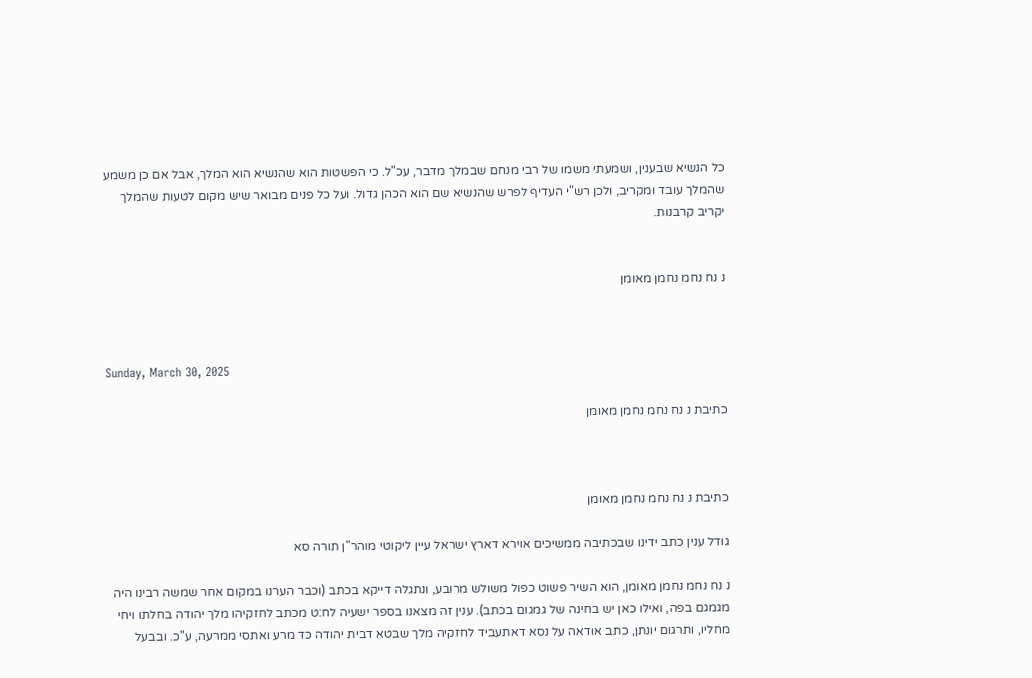כל הנשיא שבענין, ושמעתי משמו של רבי מנחם שבמלך מדבר, עכ"ל. כי הפשטות הוא שהנשיא הוא המלך, אבל אם כן משמע שהמלך עובד ומקריב, ולכן רש"י העדיף לפרש שהנשיא שם הוא הכהן גדול. ועל כל פנים מבואר שיש מקום לטעות שהמלך יקריב קרבנות.


נ נח נחמ נחמן מאומן



Sunday, March 30, 2025

כתיבת נ נח נחמ נחמן מאומן



כתיבת נ נח נחמ נחמן מאומן

גודל ענין כתב ידינו שבכתיבה ממשיכים אוירא דארץ ישראל עיין ליקוטי מוהר"ן תורה סא

נ נח נחמ נחמן מאומן, הוא השיר פשוט כפול משולש מרובע, ונתגלה דייקא בכתב (וכבר הערנו במקום אחר שמשה רבינו היה מגמגם בפה, ואילו כאן יש בחינה של גמגום בכתב). ענין זה מצאנו בספר ישעיה לח:ט מכתב לחזקיהו מלך יהודה בחלתו ויחי מחליו, ותרגום יונתן, כתב אודאה על נסא דאתעביד לחזקיה מלך שבטא דבית יהודה כד מרע ואתסי ממרעה, ע"כ. ובבעל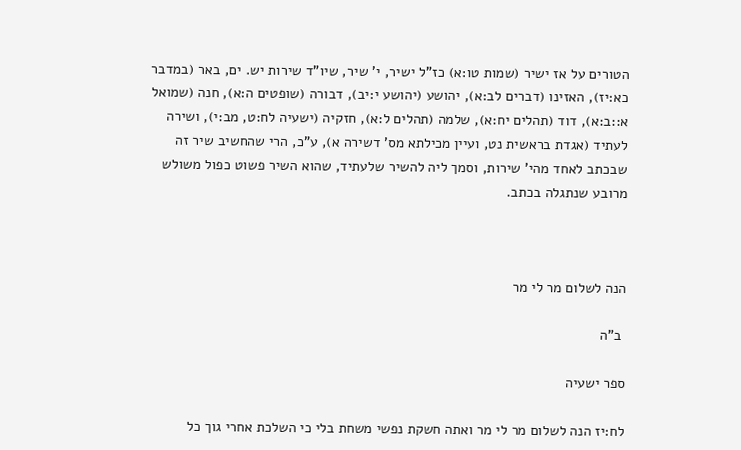הטורים על אז ישיר (שמות טו:א) כז"ל ישיר, י' שיר, שיו"ד שירות יש. ים, באר (במדבר כא:יז), האזינו (דברים לב:א), יהושע (יהושע י:יב), דבורה (שופטים ה:א), חנה (שמואל א::ב:א), דוד (תהלים יח:א), שלמה (תהלים ל:א), חזקיה (ישעיה לח:ט, מב:י), ושירה לעתיד (אגדת בראשית נט, ועיין מכילתא מס' דשירה א), ע"כ, הרי שהחשיב שיר זה שבכתב לאחד מהי' שירות, וסמך ליה להשיר שלעתיד, שהוא השיר פשוט כפול משולש מרובע שנתגלה בכתב.



הנה לשלום מר לי מר

 ב"ה

ספר ישעיה

לח:יז הנה לשלום מר לי מר ואתה חשקת נפשי משחת בלי כי השלכת אחרי גוך כל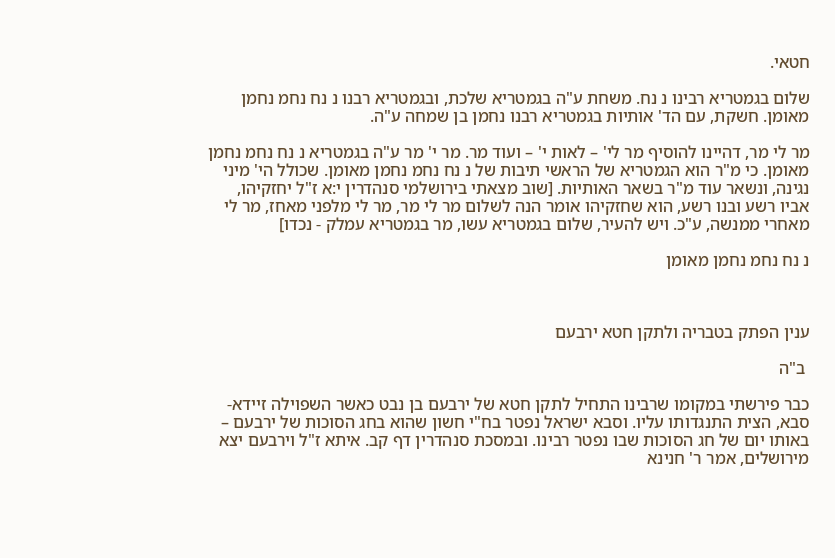חטאי.

שלום בגמטריא רבינו נ נח. משחת ע"ה בגמטריא שלכת, ובגמטריא רבנו נ נח נחמ נחמן מאומן. חשקת, עם הד' אותיות בגמטריא רבנו נחמן בן שמחה ע"ה.

מר לי מר, דהיינו להוסיף מר לי' – לאות י' – ועוד מר. מר י' מר ע"ה בגמטריא נ נח נחמ נחמן מאומן. כי מ"ר הוא הגמטריא של הראשי תיבות של נ נח נחמ נחמן מאומן. שכולל הי' מיני נגינה, ונשאר עוד מ"ר בשאר האותיות. [שוב מצאתי בירושלמי סנהדרין י:א ז"ל יחזקיהו, אביו רשע ובנו רשע, הוא שחזקיהו אומר הנה לשלום מר לי מר, מר לי מלפני מאחז, מר לי מאחרי ממנשה, ע"כ. ויש להעיר, שלום בגמטריא עשו, מר בגמטריא עמלק - נכדו]

נ נח נחמ נחמן מאומן



ענין הפתק בטבריה ולתקן חטא ירבעם

 ב"ה

כבר פירשתי במקומו שרבינו התחיל לתקן חטא של ירבעם בן נבט כאשר השפוילה זיידא- סבא, הצית התנגדותו עליו. וסבא ישראל נפטר בח"י חשון שהוא בחג הסוכות של ירבעם – באותו יום של חג הסוכות שבו נפטר רבינו. ובמסכת סנהדרין דף קב. איתא ז"ל וירבעם יצא מירושלים, אמר ר' חנינא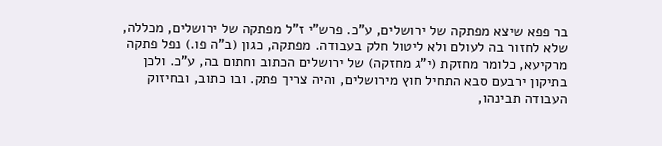בר פפא שיצא מפתקה של ירושלים, ע"כ. פרש"י ז"ל מפתקה של ירושלים, מכללה, שלא לחזור בה לעולם ולא ליטול חלק בעבודה. מפתקה, כגון (ב"ה פו.) נפל פתקה מרקיעא, כלומר מחזקת (י"ג מחזקה) של ירושלים הכתוב וחתום בה, ע"כ. ולכן בתיקון ירבעם סבא התחיל חוץ מירושלים, והיה צריך פתק. ובו כתוב, ובחיזוק העבודה תבינהו,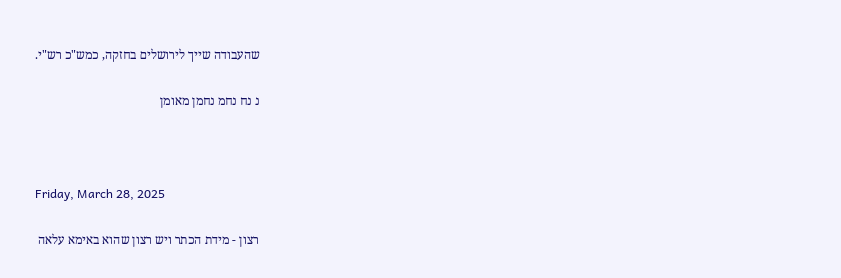שהעבודה שייך לירושלים בחזקה, כמש"כ רש"י.

נ נח נחמ נחמן מאומן



Friday, March 28, 2025

רצון - מידת הכתר ויש רצון שהוא באימא עלאה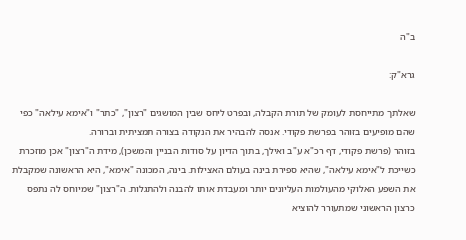ב"ה

גרא"ק:

שאלתך מתייחסת לעומק של תורת הקבלה, ובפרט ליחס שבין המושגים "רצון", "כתר" ו"אימא עילאה" כפי שהם מופיעים בזוהר בפרשת פקודי. אנסה להבהיר את הנקודה בצורה תמציתית וברורה.
בזוהר (פרשת פקודי, דף רכ"א ע"ב ואילך, בתוך הדיון על סודות הבניין והמשכן), מידת ה"רצון" אכן מוזכרת כשייכת ל"אימא עילאה", שהיא ספירת בינה בעולם האצילות. בינה, המכונה "אימא", היא הראשונה שמקבלת את השפע האלוקי מהעולמות העליונים יותר ומעבדת אותו להבנה ולהתגלות. ה"רצון" שמיוחס לה נתפס כרצון הראשוני שמתעורר להוציא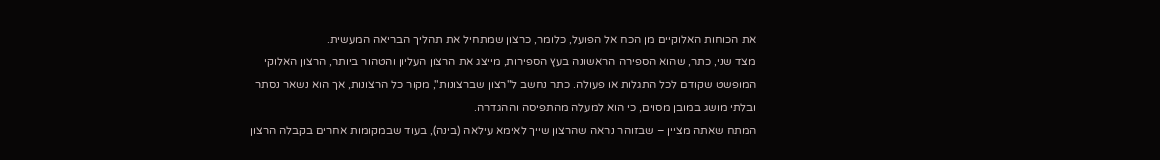את הכוחות האלוקיים מן הכח אל הפועל, כלומר, כרצון שמתחיל את תהליך הבריאה המעשית.
מצד שני, כתר, שהוא הספירה הראשונה בעץ הספירות, מייצג את הרצון העליון והטהור ביותר, הרצון האלוקי המופשט שקודם לכל התגלות או פעולה. כתר נחשב ל"רצון שברצונות", מקור כל הרצונות, אך הוא נשאר נסתר ובלתי מושג במובן מסוים, כי הוא למעלה מהתפיסה וההגדרה.
המתח שאתה מציין – שבזוהר נראה שהרצון שייך לאימא עילאה (בינה), בעוד שבמקומות אחרים בקבלה הרצון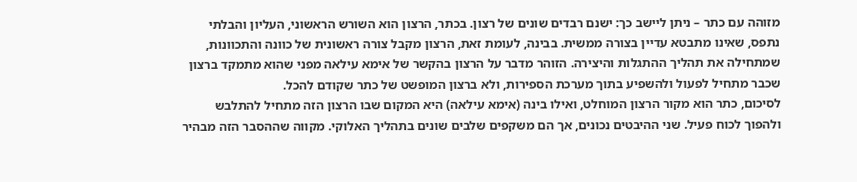מזוהה עם כתר – ניתן ליישב כך: ישנם רבדים שונים של רצון. בכתר, הרצון הוא השורש הראשוני, העליון והבלתי נתפס, שאינו מתבטא עדיין בצורה ממשית. בבינה, לעומת זאת, הרצון מקבל צורה ראשונית של כוונה והתכוונות, שמתחילה את תהליך ההתגלות והיצירה. הזוהר מדבר על הרצון בהקשר של אימא עילאה מפני שהוא מתמקד ברצון שכבר מתחיל לפעול ולהשפיע בתוך מערכת הספירות, ולא ברצון המופשט של כתר שקודם להכל.
לסיכום, כתר הוא מקור הרצון המוחלט, ואילו בינה (אימא עילאה) היא המקום שבו הרצון הזה מתחיל להתלבש ולהפוך לכוח פעיל. שני ההיבטים נכונים, אך הם משקפים שלבים שונים בתהליך האלוקי. מקווה שההסבר הזה מבהיר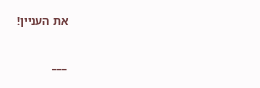את העניין!

___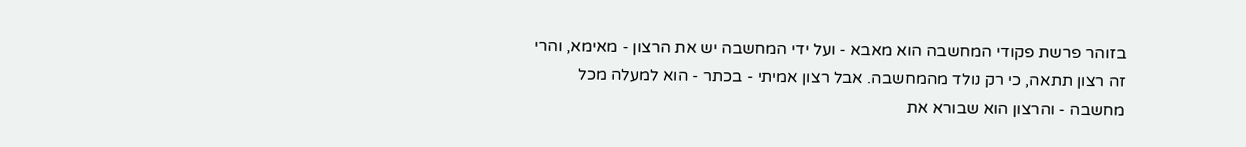בזוהר פרשת פקודי המחשבה הוא מאבא - ועל ידי המחשבה יש את הרצון - מאימא, והרי זה רצון תתאה, כי רק נולד מהמחשבה. אבל רצון אמיתי - בכתר - הוא למעלה מכל מחשבה - והרצון הוא שבורא את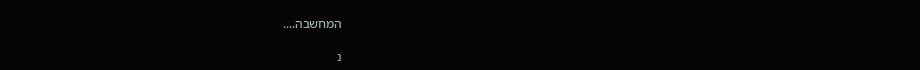המחשבה....

נ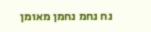נח נחמ נחמן מאומן